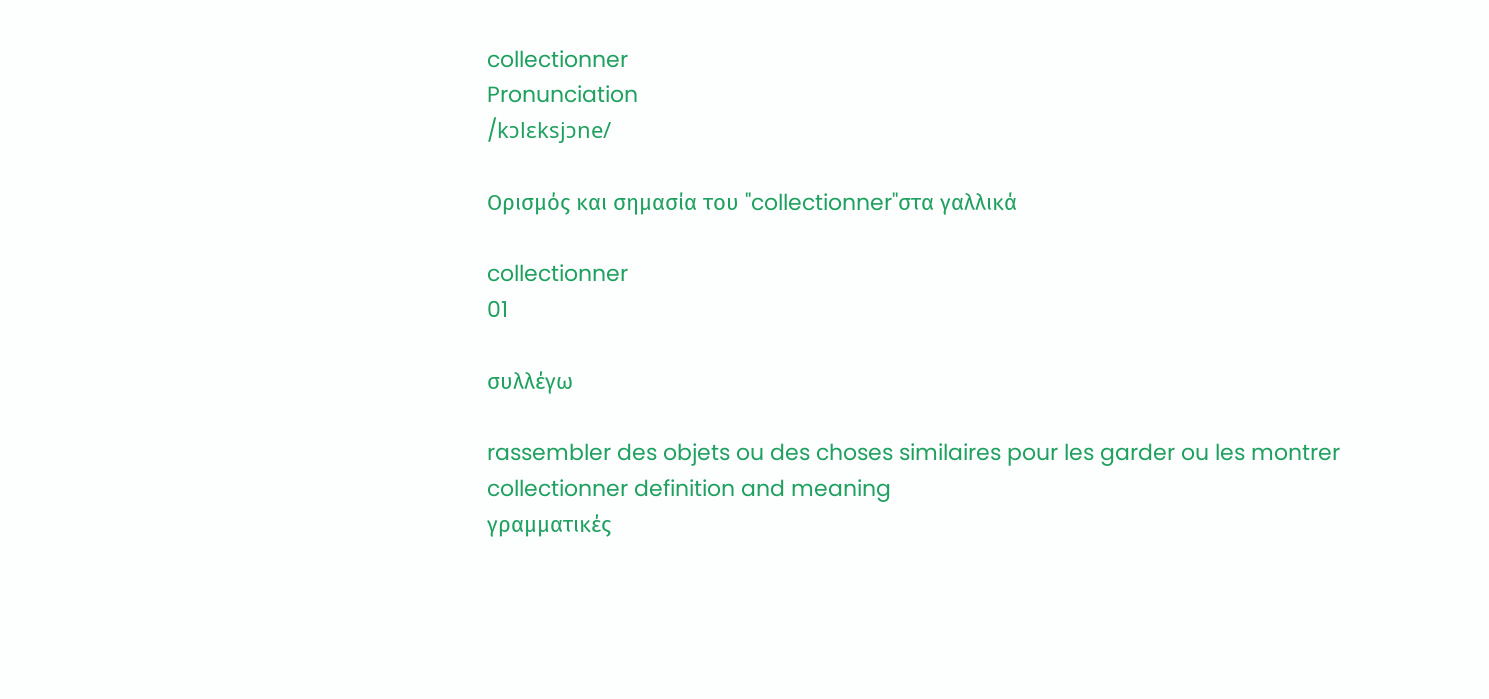collectionner
Pronunciation
/kɔlɛksjɔne/

Ορισμός και σημασία του "collectionner"στα γαλλικά

collectionner
01

συλλέγω

rassembler des objets ou des choses similaires pour les garder ou les montrer
collectionner definition and meaning
γραμματικές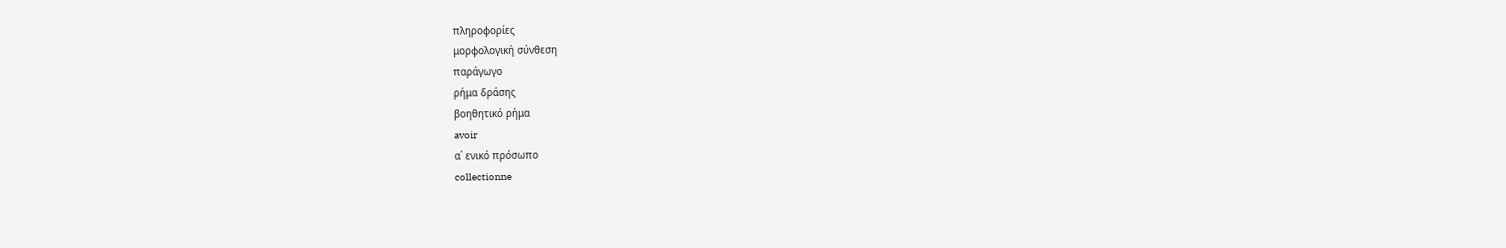πληροφορίες
μορφολογική σύνθεση
παράγωγο
ρήμα δράσης
βοηθητικό ρήμα
avoir
α΄ ενικό πρόσωπο
collectionne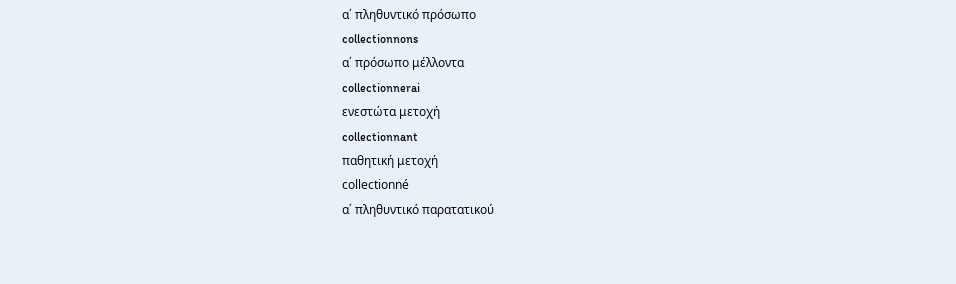α΄ πληθυντικό πρόσωπο
collectionnons
α΄ πρόσωπο μέλλοντα
collectionnerai
ενεστώτα μετοχή
collectionnant
παθητική μετοχή
collectionné
α΄ πληθυντικό παρατατικού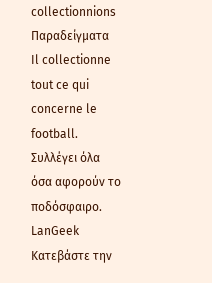collectionnions
Παραδείγματα
Il collectionne tout ce qui concerne le football.
Συλλέγει όλα όσα αφορούν το ποδόσφαιρο.
LanGeek
Κατεβάστε την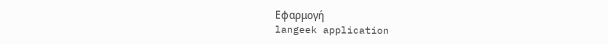Εφαρμογή
langeek application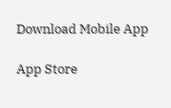Download Mobile App

App Store